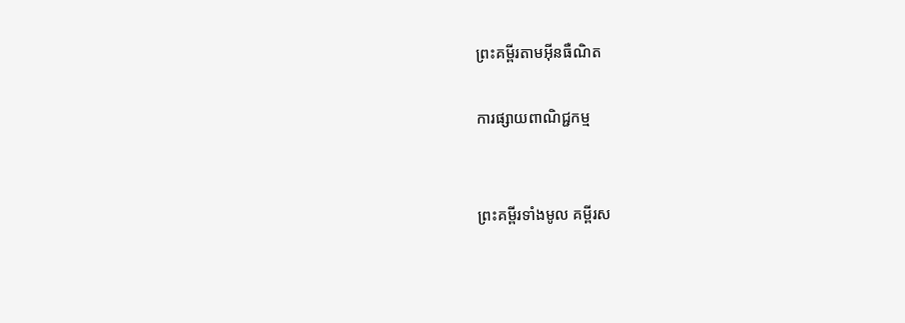ព្រះគម្ពីរតាមអ៊ីនធឺណិត

ការផ្សាយពាណិជ្ជកម្ម


ព្រះគម្ពីរទាំងមូល គម្ពីរស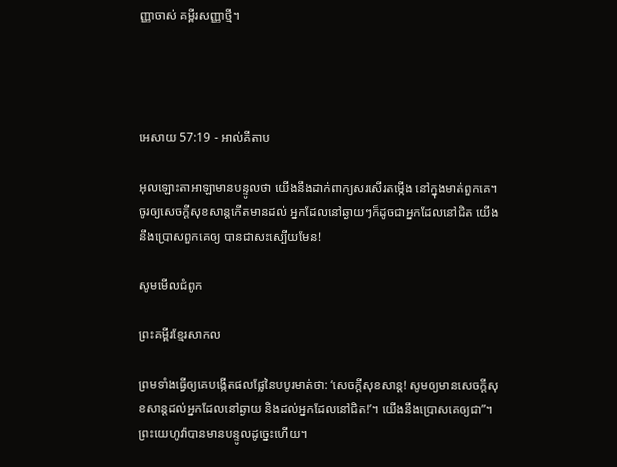ញ្ញាចាស់ គម្ពីរសញ្ញាថ្មី។




អេសាយ 57:19 - អាល់គីតាប

អុលឡោះ‌តាអាឡាមានបន្ទូលថា យើងនឹងដាក់ពាក្យសរសើរតម្កើង នៅក្នុងមាត់ពួកគេ។ ចូរឲ្យសេចក្ដីសុខ‌សាន្តកើតមានដល់ អ្នកដែលនៅឆ្ងាយៗក៏ដូចជាអ្នកដែលនៅជិត យើងនឹងប្រោសពួកគេឲ្យ បានជាសះ‌ស្បើយមែន!

សូមមើលជំពូក

ព្រះគម្ពីរខ្មែរសាកល

ព្រមទាំងធ្វើឲ្យគេបង្កើតផលផ្លែនៃបបូរមាត់ថា: ‘សេចក្ដីសុខសាន្ត! សូមឲ្យមានសេចក្ដីសុខសាន្តដល់អ្នកដែលនៅឆ្ងាយ និងដល់អ្នកដែលនៅជិត!’។ យើងនឹងប្រោសគេឲ្យជា”។ ព្រះយេហូវ៉ាបានមានបន្ទូលដូច្នេះហើយ។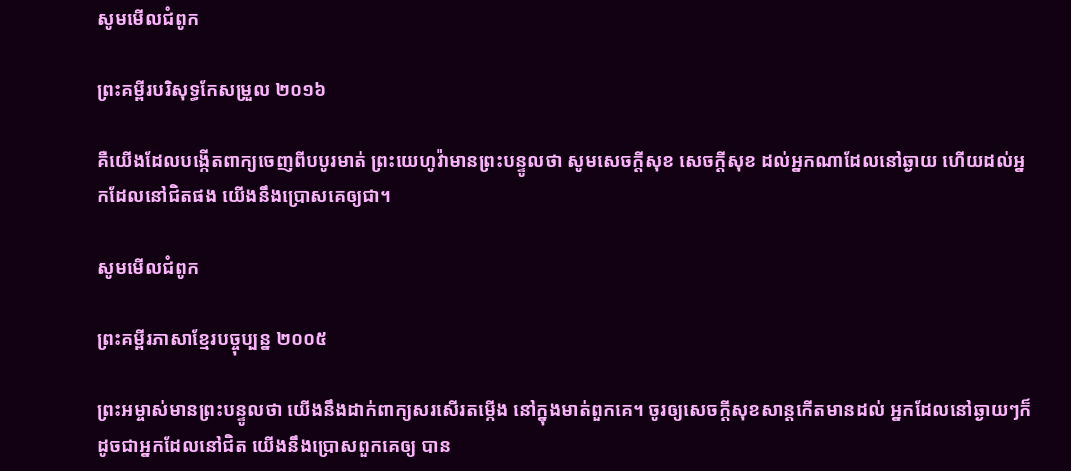សូមមើលជំពូក

ព្រះគម្ពីរបរិសុទ្ធកែសម្រួល ២០១៦

គឺយើងដែលបង្កើតពាក្យចេញពីបបូរមាត់ ព្រះ‌យេហូវ៉ាមានព្រះ‌បន្ទូលថា សូមសេចក្ដីសុខ សេចក្ដីសុខ ដល់អ្នកណាដែលនៅឆ្ងាយ ហើយដល់អ្នកដែលនៅជិតផង យើងនឹងប្រោសគេឲ្យជា។

សូមមើលជំពូក

ព្រះគម្ពីរភាសាខ្មែរបច្ចុប្បន្ន ២០០៥

ព្រះ‌អម្ចាស់មានព្រះ‌បន្ទូលថា យើងនឹងដាក់ពាក្យសរសើរតម្កើង នៅក្នុងមាត់ពួកគេ។ ចូរឲ្យសេចក្ដីសុខ‌សាន្តកើតមានដល់ អ្នកដែលនៅឆ្ងាយៗក៏ដូចជាអ្នកដែលនៅជិត យើងនឹងប្រោសពួកគេឲ្យ បាន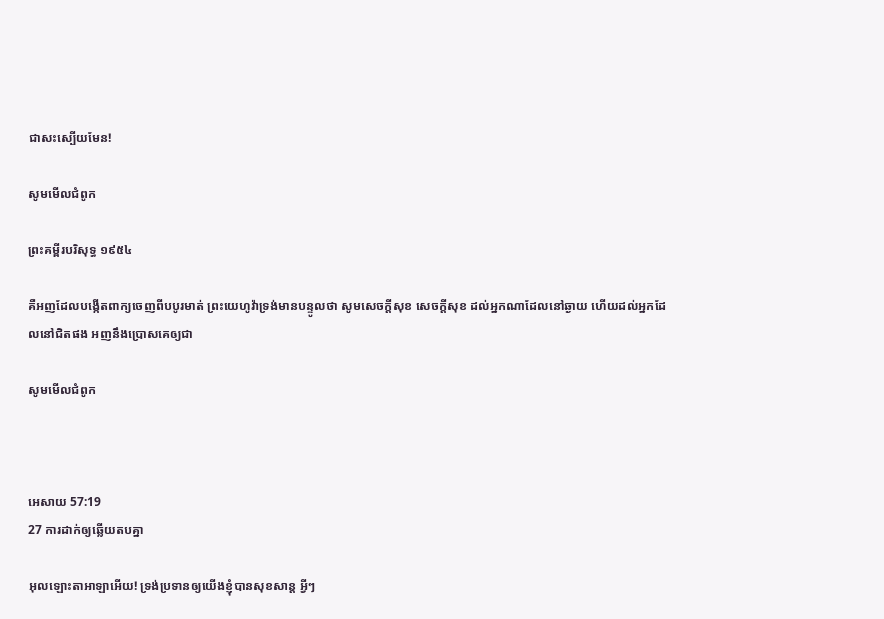ជាសះ‌ស្បើយមែន!

សូមមើលជំពូក

ព្រះគម្ពីរបរិសុទ្ធ ១៩៥៤

គឺអញដែលបង្កើតពាក្យចេញពីបបូរមាត់ ព្រះ‌យេហូវ៉ាទ្រង់មានបន្ទូលថា សូមសេចក្ដីសុខ សេចក្ដីសុខ ដល់អ្នកណាដែលនៅឆ្ងាយ ហើយដល់អ្នកដែលនៅជិតផង អញនឹងប្រោសគេឲ្យជា

សូមមើលជំពូក



អេសាយ 57:19
27 ការដាក់ឲ្យឆ្លើយតបគ្នា

អុលឡោះ‌តាអាឡាអើយ! ទ្រង់ប្រទានឲ្យយើងខ្ញុំបានសុខ‌សាន្ត អ្វីៗ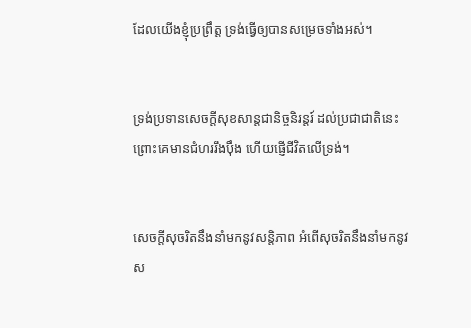ដែលយើងខ្ញុំប្រព្រឹត្ត ទ្រង់ធ្វើឲ្យបានសម្រេចទាំងអស់។


ទ្រង់ប្រទានសេចក្ដីសុខ‌សាន្តជា‌និច្ចនិរន្តរ៍ ដល់ប្រជា‌ជាតិនេះ ព្រោះគេមានជំហររឹង‌ប៉ឹង ហើយផ្ញើជីវិតលើទ្រង់។


សេចក្ដីសុចរិតនឹងនាំមកនូវសន្តិ‌ភាព អំពើសុចរិតនឹងនាំមកនូវស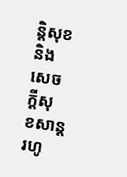ន្តិ‌សុខ និងសេចក្ដីសុខ‌សាន្តរហូ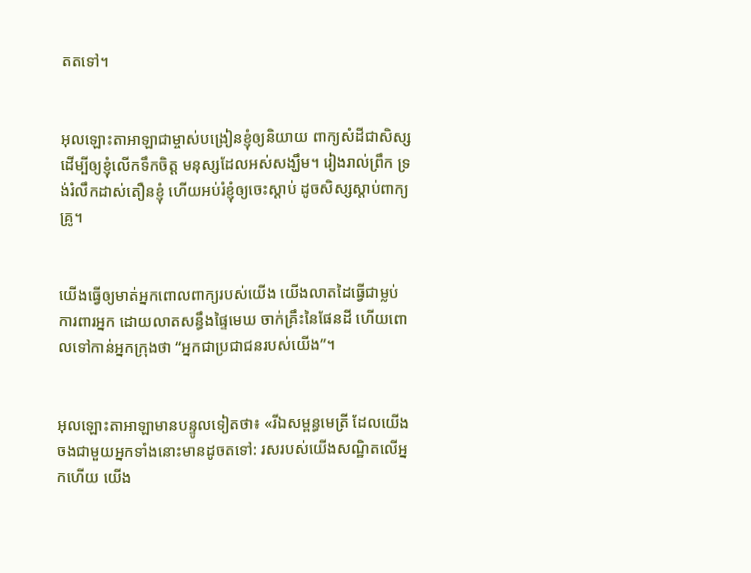តតទៅ។


អុលឡោះ‌តាអាឡាជាម្ចាស់បង្រៀនខ្ញុំឲ្យនិយាយ ពាក្យសំដីជាសិស្ស ដើម្បីឲ្យខ្ញុំលើកទឹកចិត្ត មនុស្សដែលអស់សង្ឃឹម។ រៀងរាល់ព្រឹក ទ្រង់រំលឹកដាស់‌តឿនខ្ញុំ ហើយអប់រំខ្ញុំឲ្យចេះស្ដាប់ ដូចសិស្សស្ដាប់ពាក្យគ្រូ។


យើងធ្វើឲ្យមាត់អ្នកពោលពាក្យរបស់យើង យើងលាតដៃធ្វើជាម្លប់ការពារអ្នក ដោយលាតសន្ធឹងផ្ទៃមេឃ ចាក់គ្រឹះនៃផែនដី ហើយពោលទៅកាន់អ្នកក្រុងថា “អ្នកជាប្រជា‌ជនរបស់យើង”។


អុលឡោះ‌តាអាឡាមានបន្ទូលទៀតថា៖ «រីឯសម្ពន្ធ‌មេត្រី ដែលយើងចងជាមួយអ្នកទាំងនោះមានដូចតទៅ: រសរបស់យើងសណ្ឋិតលើអ្នកហើយ យើង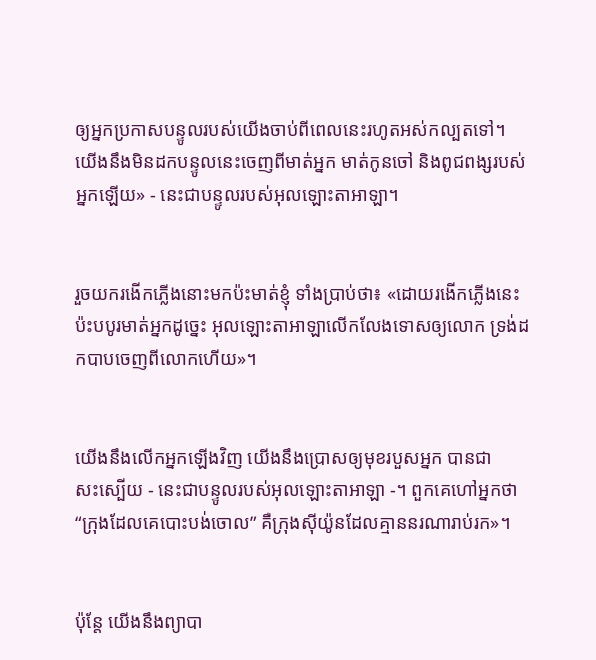ឲ្យអ្នកប្រកាសបន្ទូលរបស់យើងចាប់ពីពេលនេះរហូតអស់‌កល្បតទៅ។ យើងនឹងមិនដកបន្ទូលនេះចេញពីមាត់អ្នក មាត់កូនចៅ និងពូជ‌ពង្សរបស់អ្នកឡើយ» - នេះជាបន្ទូលរបស់អុលឡោះ‌តាអាឡា។


រួចយករងើកភ្លើងនោះមកប៉ះមាត់ខ្ញុំ ទាំងប្រាប់ថា៖ «ដោយរងើកភ្លើងនេះប៉ះបបូរមាត់អ្នកដូច្នេះ អុលឡោះ‌តាអាឡាលើក‌លែងទោសឲ្យលោក ទ្រង់ដកបាបចេញពីលោកហើយ»។


យើងនឹងលើកអ្នកឡើងវិញ យើងនឹងប្រោសឲ្យមុខរបួសអ្នក បានជាសះ‌ស្បើយ - នេះជាបន្ទូលរបស់អុលឡោះ‌តាអាឡា -។ ពួកគេហៅអ្នកថា “ក្រុងដែលគេបោះបង់ចោល” គឺក្រុងស៊ីយ៉ូនដែលគ្មាននរណារាប់រក»។


ប៉ុន្តែ យើងនឹងព្យាបា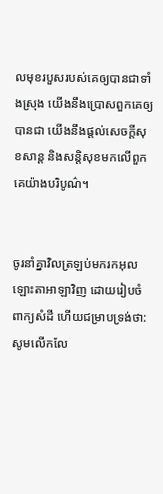លមុខរបួសរបស់គេឲ្យបានជាទាំងស្រុង យើងនឹងប្រោសពួកគេឲ្យបានជា យើងនឹងផ្ដល់សេចក្ដីសុខ‌សាន្ត និងសន្តិ‌សុខមកលើពួកគេយ៉ាងបរិបូណ៌។


ចូរនាំគ្នាវិលត្រឡប់មករកអុលឡោះ‌តាអាឡាវិញ ដោយរៀបចំពាក្យសំដី ហើយជម្រាបទ្រង់ថា: សូមលើក‌លែ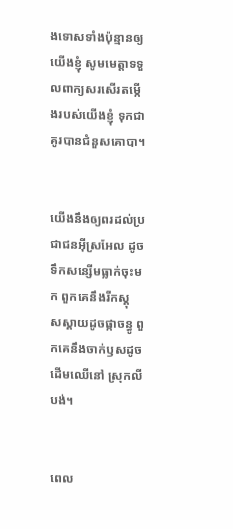ងទោសទាំងប៉ុន្មានឲ្យយើងខ្ញុំ សូមមេត្តាទទួលពាក្យសរសើរតម្កើងរបស់យើងខ្ញុំ ទុកជាគូរបានជំនួសគោបា។


យើងនឹងឲ្យពរដល់ប្រជា‌ជនអ៊ីស្រ‌អែល ដូចទឹកសន្សើមធ្លាក់ចុះមក ពួកគេនឹងរីកស្គុស‌ស្គាយដូចផ្កាចន្ធូ ពួកគេនឹងចាក់ឫសដូចដើមឈើនៅ ស្រុកលីបង់។


ពេល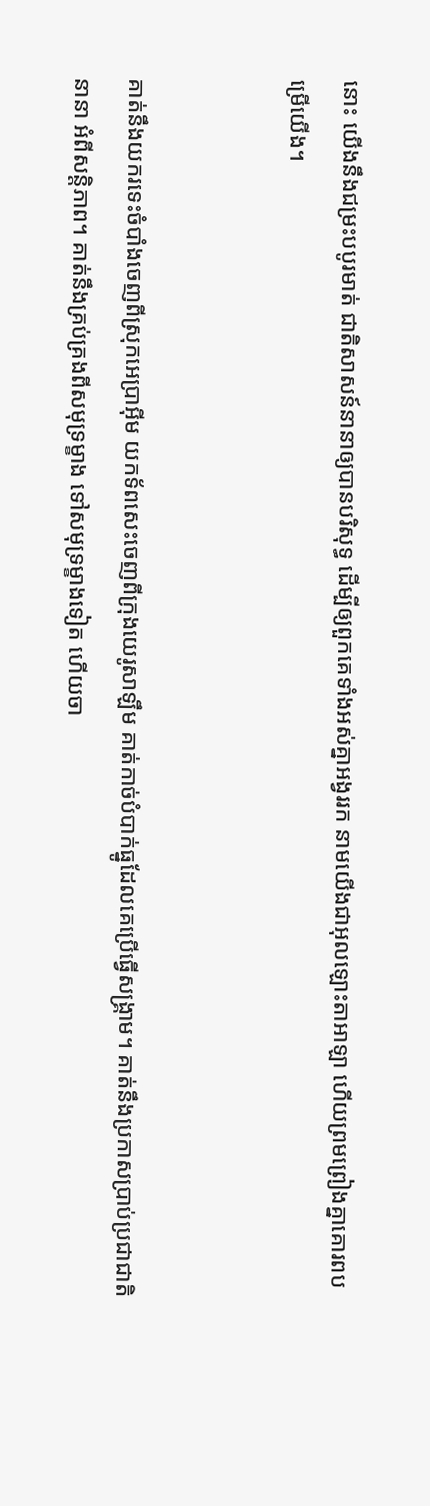នោះ យើងនឹងជម្រះបបូរមាត់ ជាតិសាសន៍នានាឲ្យបានបរិសុទ្ធ ដើម្បីឲ្យពួកគេទាំងអស់គ្នាអង្វររក នាមយើងជាអុលឡោះ‌តាអាឡា ហើយព្រមព្រៀងគ្នាគោរពបម្រើយើង។


គាត់នឹងយករទេះចំបាំងចេញពីស្រុកអេប្រាអ៊ីម យកទ័ពសេះចេញពីក្រុងយេរូ‌សាឡឹម គាត់កាច់បំបាក់ធ្នូដែលគេប្រើធ្វើសង្គ្រាម។ គាត់នឹងប្រកាសប្រាប់ប្រជា‌ជាតិនានា អំពីសន្តិ‌ភាព។ គាត់នឹងគ្រប់‌គ្រងពីសមុទ្រម្ខាង ទៅសមុទ្រម្ខាងទៀត ហើយចា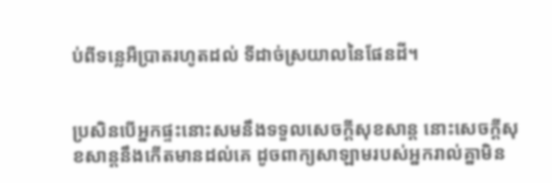ប់ពីទន្លេអឺប្រាតរហូតដល់ ទីដាច់ស្រយាលនៃផែនដី។


ប្រសិនបើអ្នកផ្ទះនោះសមនឹងទទួលសេចក្ដីសុខ‌សាន្ដ នោះសេចក្ដីសុខ‌សាន្ដនឹងកើតមានដល់គេ ដូចពាក្យសាឡាមរបស់អ្នករាល់គ្នាមិន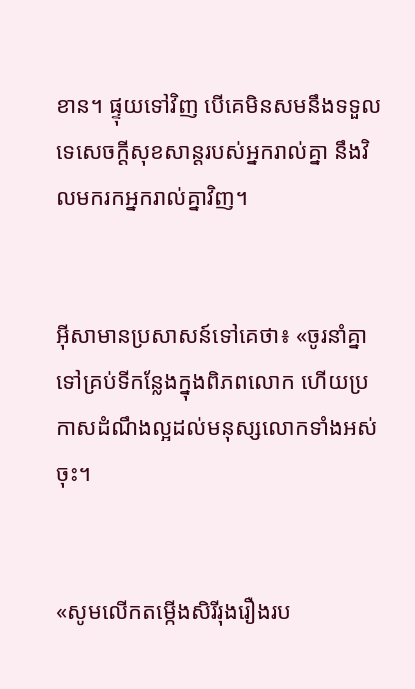ខាន។ ផ្ទុយទៅវិញ បើគេមិនសមនឹងទទួលទេសេចក្ដីសុខ‌សាន្ដរបស់អ្នករាល់គ្នា នឹងវិលមករកអ្នករាល់គ្នាវិញ។


អ៊ីសាមានប្រសាសន៍ទៅគេថា៖ «ចូរនាំគ្នាទៅគ្រប់ទីកន្លែងក្នុងពិភពលោក ហើយប្រកាសដំណឹង‌ល្អដល់មនុស្សលោកទាំងអស់ចុះ។


«សូមលើកតម្កើងសិរី‌រុង‌រឿងរប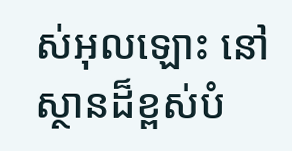ស់អុលឡោះ នៅស្ថានដ៏ខ្ពស់បំ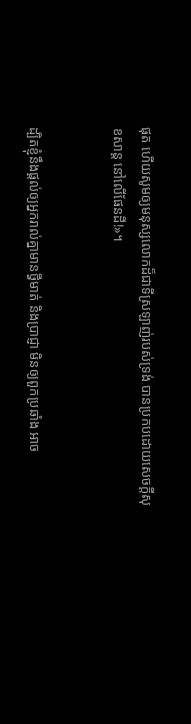ផុត ហើយសូមឲ្យមនុស្សលោកដ៏ជាទីស្រឡាញ់របស់ទ្រង់ បានប្រកបដោយសេចក្ដីសុខ‌សាន្ដ នៅលើផែន‌ដី!»។


ដ្បិតខ្ញុំនឹងផ្ដល់ឲ្យអ្នករាល់គ្នាមានថ្វីមាត់ និងប្រាជ្ញា មិនឲ្យពួកប្រឆាំង អាច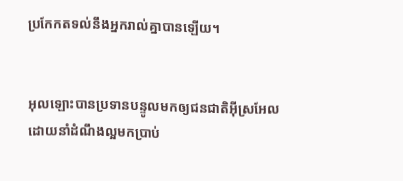ប្រកែកតទល់នឹងអ្នករាល់គ្នាបានឡើយ។


អុលឡោះបានប្រទានបន្ទូលមកឲ្យជន‌ជាតិអ៊ីស្រ‌អែល ដោយនាំដំណឹង‌ល្អមកប្រាប់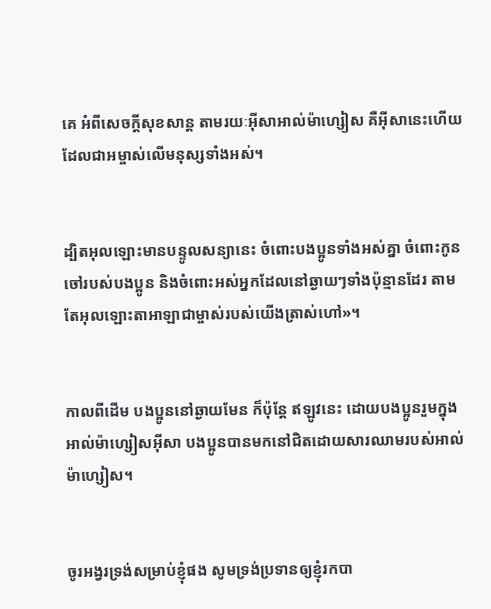គេ អំពីសេចក្ដីសុខ‌សាន្ដ តាមរយៈអ៊ីសា‌អាល់ម៉ា‌ហ្សៀស គឺអ៊ីសានេះហើយ ដែលជាអម្ចាស់លើមនុស្សទាំងអស់។


ដ្បិតអុលឡោះមានបន្ទូលសន្យានេះ ចំពោះបងប្អូនទាំងអស់គ្នា ចំពោះកូនចៅរបស់បងប្អូន និងចំពោះអស់អ្នកដែលនៅឆ្ងាយៗទាំងប៉ុន្មានដែរ តាមតែអុលឡោះ‌តាអាឡាជាម្ចាស់របស់យើងត្រាស់ហៅ»។


កាលពីដើម បងប្អូននៅឆ្ងាយមែន ក៏ប៉ុន្ដែ ឥឡូវនេះ ដោយបងប្អូនរួមក្នុងអាល់ម៉ា‌ហ្សៀស‌អ៊ីសា បងប្អូនបានមកនៅជិតដោយ‌សារឈាមរបស់អាល់ម៉ា‌ហ្សៀស។


ចូរអង្វរទ្រង់សម្រាប់ខ្ញុំផង សូមទ្រង់ប្រទានឲ្យខ្ញុំរកបា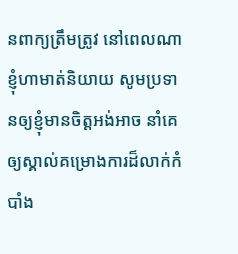នពាក្យត្រឹមត្រូវ នៅពេលណាខ្ញុំហាមាត់និយាយ សូមប្រទានឲ្យខ្ញុំមានចិត្ដអង់‌អាច នាំគេឲ្យស្គាល់គម្រោង‌ការដ៏លាក់កំបាំង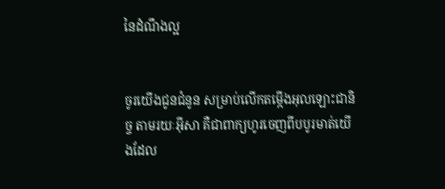នៃដំណឹង‌ល្អ


ចូរយើងជូនជំនូន សម្រាប់លើកតម្កើងអុលឡោះជា‌និច្ច តាមរយៈអ៊ីសា គឺជាពាក្យហូរចេញពីបបូរមាត់យើងដែល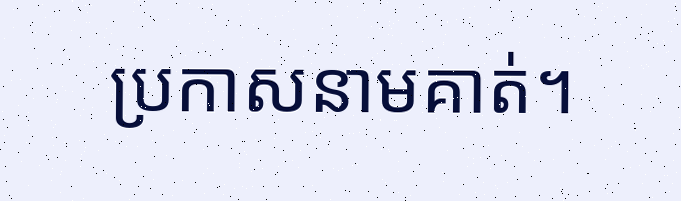ប្រកាសនាមគាត់។